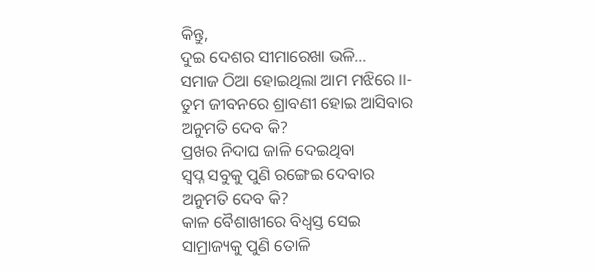କିନ୍ତୁ,
ଦୁଇ ଦେଶର ସୀମାରେଖା ଭଳି...
ସମାଜ ଠିଆ ହୋଇଥିଲା ଆମ ମଝିରେ ।।-
ତୁମ ଜୀବନରେ ଶ୍ରାବଣୀ ହୋଇ ଆସିବାର
ଅନୁମତି ଦେବ କି?
ପ୍ରଖର ନିଦାଘ ଜାଳି ଦେଇଥିବା
ସ୍ବପ୍ନ ସବୁକୁ ପୁଣି ରଙ୍ଗେଇ ଦେବାର
ଅନୁମତି ଦେବ କି?
କାଳ ବୈଶାଖୀରେ ବିଧ୍ୱସ୍ତ ସେଇ
ସାମ୍ରାଜ୍ୟକୁ ପୁଣି ତୋଳି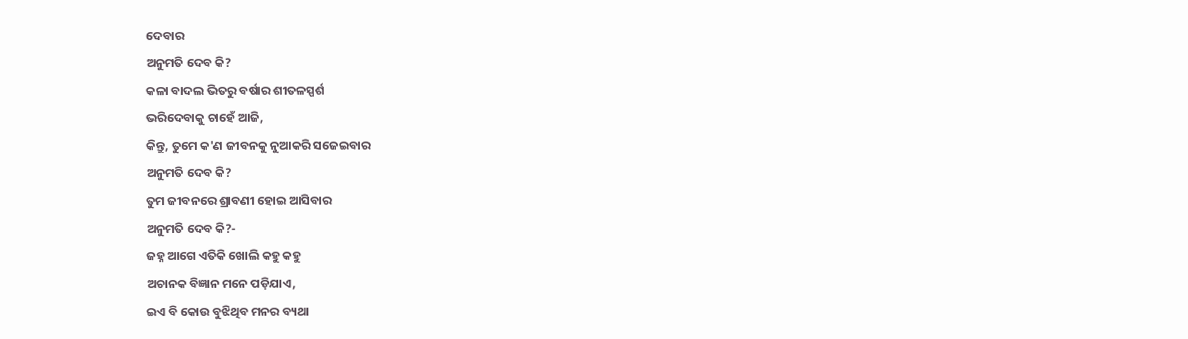ଦେବାର
ଅନୁମତି ଦେବ କି?
କଳା ବାଦଲ ଭିତରୁ ବର୍ଷାର ଶୀତଳସ୍ପର୍ଶ
ଭରିଦେବାକୁ ଚାହେଁ ଆଜି,
କିନ୍ତୁ, ତୁମେ କ'ଣ ଜୀବନକୁ ନୁଆକରି ସଜେଇବାର
ଅନୁମତି ଦେବ କି?
ତୁମ ଜୀବନରେ ଶ୍ରାବଣୀ ହୋଇ ଆସିବାର
ଅନୁମତି ଦେବ କି?-
ଜହ୍ନ ଆଗେ ଏତିକି ଖୋଲି କହୁ କହୁ
ଅଚାନକ ବିଜ୍ଞାନ ମନେ ପଡ଼ିଯାଏ,
ଇଏ ବି କୋଉ ବୁଝିଥିବ ମନର ବ୍ୟଥା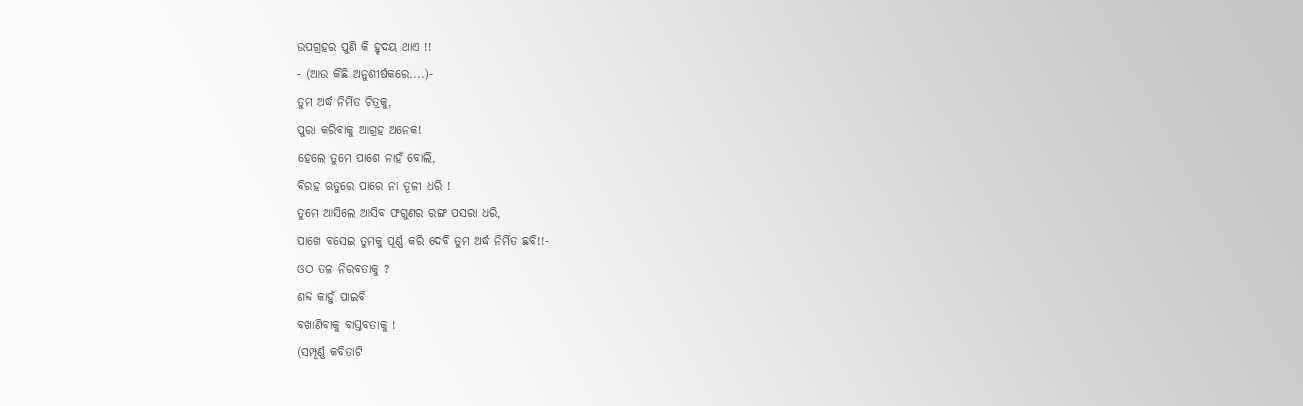ଉପଗ୍ରହର ପୁଣି କି ହୃଦୟ ଥାଏ !!
- (ଆଉ କିଛି ଅନୁଶୀର୍ଷକରେ....)-
ତୁମ ଅର୍ଦ୍ଧ ନିର୍ମିତ ଚିତ୍ରକୁ,
ପୁରା କରିବାକୁ ଆଗ୍ରହ ଅନେକ!
ହେଲେ ତୁମେ ପାଶେ ନାହଁ ବୋଲି,
ବିରହ ଋତୁରେ ପାରେ ନା ତୂଳୀ ଧରି !
ତୁମେ ଆସିଲେ ଆସିବ ଫଗୁଣର ରଙ୍ଗ ପସରା ଧରି,
ପାଖେ ବସେଇ ତୁମକୁ ପୂର୍ଣ୍ଣ କରି ଦେବି ତୁମ ଅର୍ଦ୍ଧ ନିର୍ମିତ ଛବି!!-
ଓଠ ତଳ ନିରବତାକୁ ?
ଶବ୍ଦ କାହୁଁ ପାଇବି
ବଖାଣିବାକୁ ବାସ୍ତବତାକୁ !
(ସମ୍ପୂର୍ଣ୍ଣ କବିତାଟି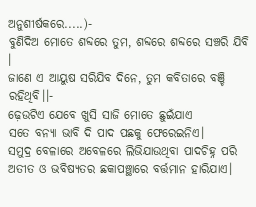ଅନୁଶୀର୍ଷକରେ.....)-
ବୁଣିଦିଅ ମୋତେ ଶବ୍ଦରେ ତୁମ, ଶବ୍ଦରେ ଶବ୍ଦରେ ସଞ୍ଚରି ଯିବି ।
ଜାଣେ ଏ ଆୟୁଷ ସରିଯିବ ଦିନେ, ତୁମ କବିତାରେ ବଞ୍ଚି ରହିଥିବି।।-
ଢ଼େଉଟିଏ ଯେବେ ଖୁସି ସାଜି ମୋତେ ଛୁଇଁଯାଏ
ସତେ ବନ୍ୟା ଭାବି ଦି ପାଦ ପଛକୁ ଫେରେଇନିଏ।
ସମୁଦ୍ର ବେଳାରେ ଅବେଳରେ ଲିଭିଯାଉଥିବା ପାଦଚିହ୍ନ ପରି
ଅତୀତ ଓ ଭବିଷ୍ୟତର ଛକାପଞ୍ଛାରେ ବର୍ତ୍ତମାନ ହାରିଯାଏ।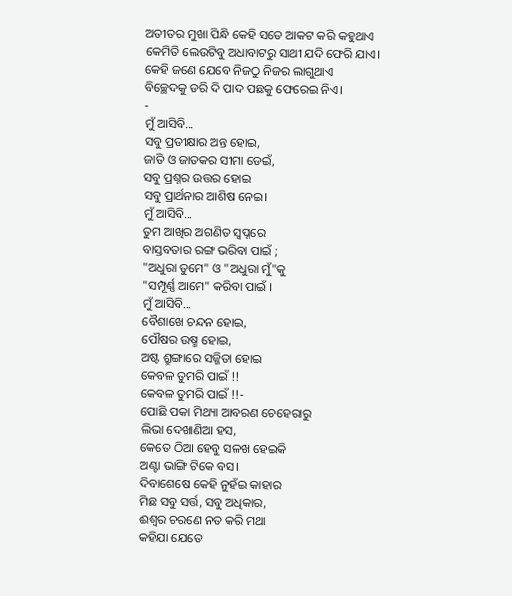ଅତୀତର ମୁଖା ପିନ୍ଧି କେହି ସତେ ଆକଟ କରି କହୁଥାଏ
କେମିତି ଲେଉଟିବୁ ଅଧାବାଟରୁ ସାଥୀ ଯଦି ଫେରି ଯାଏ।
କେହି ଜଣେ ଯେବେ ନିଜଠୁ ନିଜର ଲାଗୁଥାଏ
ବିଚ୍ଛେଦକୁ ଡରି ଦି ପାଦ ପଛକୁ ଫେରେଇ ନିଏ।
-
ମୁଁ ଆସିବି...
ସବୁ ପ୍ରତୀକ୍ଷାର ଅନ୍ତ ହୋଇ,
ଜାତି ଓ ଜାତକର ସୀମା ଡେଇଁ,
ସବୁ ପ୍ରଶ୍ନର ଉତ୍ତର ହୋଇ
ସବୁ ପ୍ରାର୍ଥନାର ଆଶିଷ ନେଇ।
ମୁଁ ଆସିବି...
ତୁମ ଆଖିର ଅଗଣିତ ସ୍ବପ୍ନରେ
ବାସ୍ତବତାର ରଙ୍ଗ ଭରିବା ପାଇଁ ;
"ଅଧୁରା ତୁମେ" ଓ "ଅଧୁରା ମୁଁ"କୁ
"ସମ୍ପୂର୍ଣ୍ଣ ଆମେ" କରିବା ପାଇଁ ।
ମୁଁ ଆସିବି...
ବୈଶାଖେ ଚନ୍ଦନ ହୋଇ,
ପୌଷର ଉଷ୍ମ ହୋଇ,
ଅଷ୍ଟ ଶ୍ରୁଙ୍ଗାରେ ସଜ୍ଜିତା ହୋଇ
କେବଳ ତୁମରି ପାଇଁ !!
କେବଳ ତୁମରି ପାଇଁ !!-
ପୋଛି ପକା ମିଥ୍ୟା ଆବରଣ ଚେହେରାରୁ
ଲିଭା ଦେଖାଣିଆ ହସ,
କେତେ ଠିଆ ହେବୁ ସଳଖ ହେଇକି
ଅଣ୍ଟା ଭାଙ୍ଗି ଟିକେ ବସ।
ଦିବାଶେଷେ କେହି ନୁହଁଇ କାହାର
ମିଛ ସବୁ ସର୍ତ୍ତ, ସବୁ ଅଧିକାର,
ଈଶ୍ୱର ଚରଣେ ନତ କରି ମଥା
କହିଯା ଯେତେ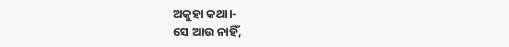ଅକୁହା କଥା।-
ସେ ଆଉ ନାହିଁ,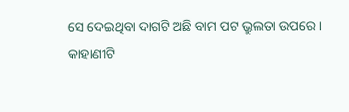ସେ ଦେଇଥିବା ଦାଗଟି ଅଛି ବାମ ପଟ ଭ୍ରୁଲତା ଉପରେ।
କାହାଣୀଟି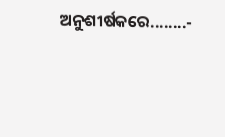ଅନୁଶୀର୍ଷକରେ........-